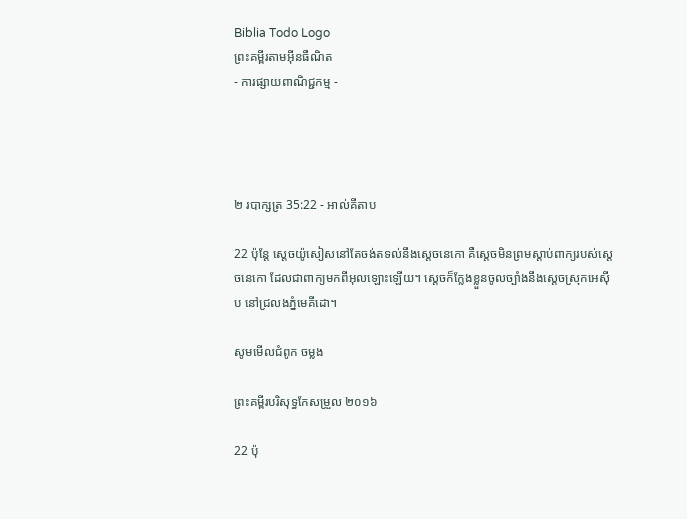Biblia Todo Logo
ព្រះគម្ពីរតាមអ៊ីនធឺណិត
- ការផ្សាយពាណិជ្ជកម្ម -




២ របា‌ក្សត្រ 35:22 - អាល់គីតាប

22 ប៉ុន្តែ ស្តេចយ៉ូ‌សៀសនៅតែចង់តទល់នឹងស្តេចនេ‌កោ គឺស្តេចមិនព្រមស្តាប់ពាក្យរបស់ស្តេចនេ‌កោ ដែលជាពាក្យមកពីអុលឡោះឡើយ។ ស្តេចក៏ក្លែងខ្លួនចូលច្បាំងនឹងស្តេចស្រុកអេស៊ីប នៅជ្រលងភ្នំមេគី‌ដោ។

សូមមើលជំពូក ចម្លង

ព្រះគម្ពីរបរិសុទ្ធកែសម្រួល ២០១៦

22 ប៉ុ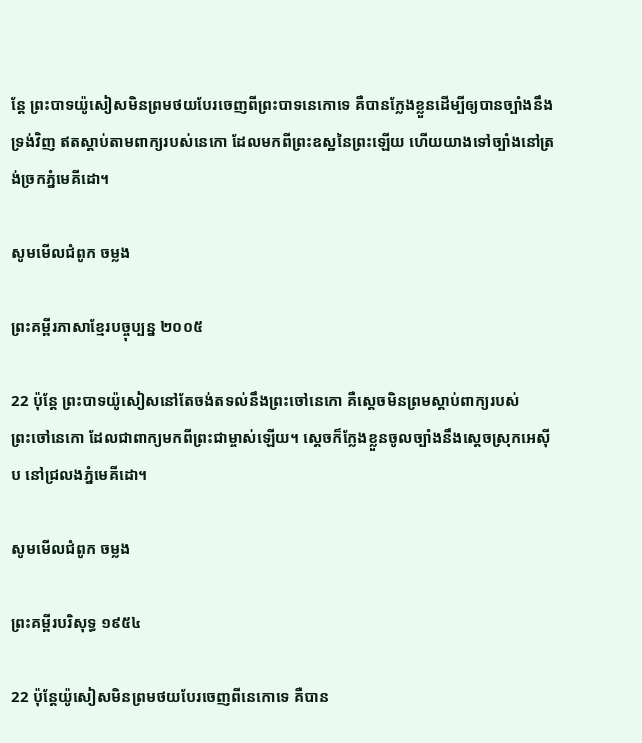ន្តែ ព្រះបាទយ៉ូសៀសមិនព្រមថយបែរចេញពីព្រះបាទនេកោទេ គឺបានក្លែងខ្លួនដើម្បីឲ្យបានច្បាំងនឹងទ្រង់វិញ ឥតស្តាប់តាមពាក្យរបស់នេកោ ដែលមកពីព្រះ‌ឧស្ឋនៃព្រះឡើយ ហើយយាងទៅច្បាំងនៅត្រង់ច្រកភ្នំមេគី‌ដោ។

សូមមើលជំពូក ចម្លង

ព្រះគម្ពីរភាសាខ្មែរបច្ចុប្បន្ន ២០០៥

22 ប៉ុន្តែ ព្រះ‌បាទយ៉ូ‌សៀសនៅតែចង់តទល់នឹងព្រះ‌ចៅនេ‌កោ គឺស្ដេចមិនព្រមស្ដាប់ពាក្យរបស់ព្រះ‌ចៅនេ‌កោ ដែលជាពាក្យមកពីព្រះ‌ជាម្ចាស់ឡើយ។ ស្ដេចក៏ក្លែងខ្លួនចូលច្បាំងនឹងស្ដេចស្រុកអេស៊ីប នៅជ្រលងភ្នំមេគី‌ដោ។

សូមមើលជំពូក ចម្លង

ព្រះគម្ពីរបរិសុទ្ធ ១៩៥៤

22 ប៉ុន្តែយ៉ូសៀសមិនព្រមថយបែរចេញពីនេកោទេ គឺបាន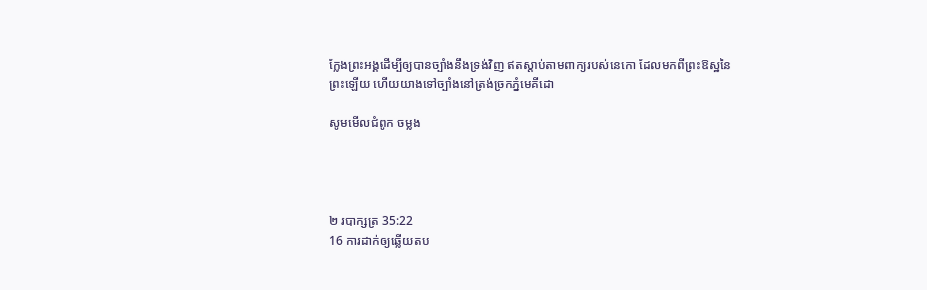ក្លែងព្រះ‌អង្គដើម្បីឲ្យបានច្បាំងនឹងទ្រង់វិញ ឥតស្តាប់តាមពាក្យរបស់នេកោ ដែលមកពីព្រះ‌ឱស្ឋនៃព្រះឡើយ ហើយយាងទៅច្បាំងនៅត្រង់ច្រកភ្នំមេគី‌ដោ

សូមមើលជំពូក ចម្លង




២ របា‌ក្សត្រ 35:22
16 ការដាក់ឲ្យឆ្លើយតប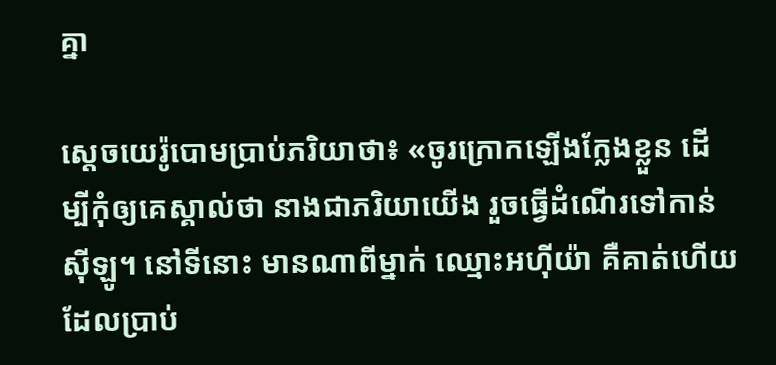គ្នា

ស្តេចយេរ៉ូ‌បោមប្រាប់ភរិយាថា៖ «ចូរក្រោកឡើងក្លែងខ្លួន ដើម្បីកុំឲ្យគេស្គាល់ថា នាងជាភរិយាយើង រួចធ្វើដំណើរទៅកាន់ស៊ីឡូ។ នៅទីនោះ មានណាពីម្នាក់ ឈ្មោះអហ៊ីយ៉ា គឺគាត់ហើយដែលប្រាប់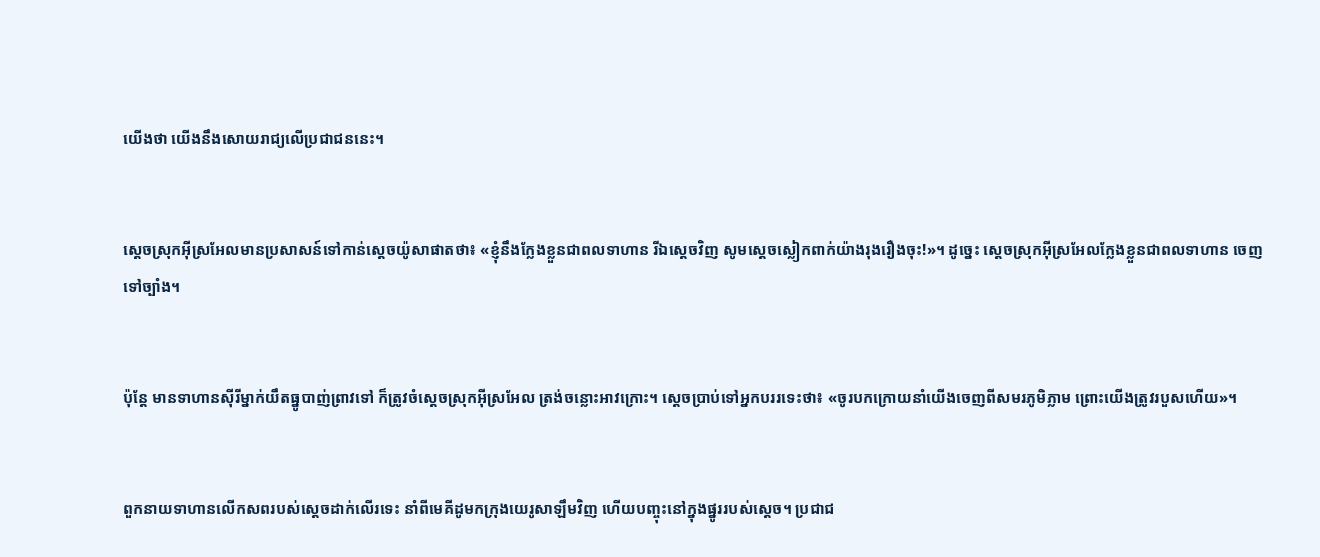យើងថា យើងនឹងសោយរាជ្យលើប្រជា‌ជននេះ។


ស្តេចស្រុកអ៊ីស្រ‌អែលមានប្រសាសន៍ទៅកាន់ស្តេចយ៉ូសា‌ផាតថា៖ «ខ្ញុំនឹងក្លែងខ្លួនជាពលទាហាន រីឯស្តេចវិញ សូមស្តេចស្លៀកពាក់យ៉ាងរុងរឿងចុះ!»។ ដូច្នេះ ស្តេចស្រុកអ៊ីស្រ‌អែលក្លែងខ្លួនជាពលទាហាន ចេញទៅច្បាំង។


ប៉ុន្តែ មានទាហានស៊ីរីម្នាក់យឹតធ្នូបាញ់ព្រាវទៅ ក៏ត្រូវចំស្តេចស្រុកអ៊ីស្រ‌អែល ត្រង់ចន្លោះអាវ‌ក្រោះ។ ស្តេចប្រាប់ទៅអ្នកបររទេះថា៖ «ចូរបកក្រោយនាំយើងចេញពីសមរ‌ភូមិភ្លាម ព្រោះយើងត្រូវរបួសហើយ»។


ពួកនាយទាហានលើកសពរបស់ស្តេចដាក់លើរទេះ នាំពីមេគី‌ដូមកក្រុងយេរូ‌សាឡឹមវិញ ហើយបញ្ចុះនៅក្នុងផ្នូររបស់ស្តេច។ ប្រជា‌ជ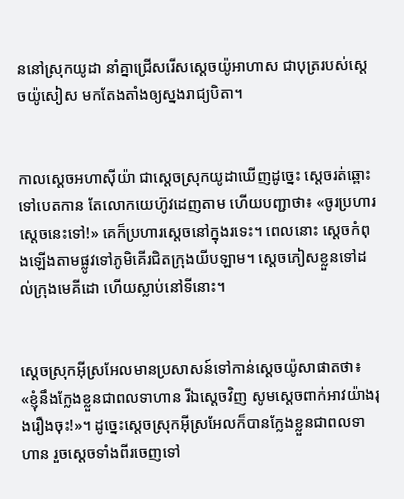ននៅស្រុកយូដា នាំគ្នាជ្រើសរើសស្តេចយ៉ូអា‌ហាស ជាបុត្ររបស់ស្តេចយ៉ូសៀស មកតែង‌តាំងឲ្យស្នងរាជ្យបិតា។


កាលស្តេចអហា‌ស៊ីយ៉ា ជាស្តេចស្រុកយូដាឃើញដូច្នេះ ស្តេចរត់ឆ្ពោះទៅបេត‌កាន តែលោកយេហ៊ូវដេញតាម ហើយបញ្ជាថា៖ «ចូរប្រហារស្តេចនេះទៅ!» គេក៏ប្រហារស្តេចនៅក្នុងរទេះ។ ពេលនោះ ស្តេចកំពុងឡើងតាមផ្លូវទៅភូមិគើរជិតក្រុងយីប‌ឡាម។ ស្តេចភៀសខ្លួនទៅដល់ក្រុងមេគី‌ដោ ហើយស្លាប់នៅទីនោះ។


ស្តេចស្រុកអ៊ីស្រ‌អែលមានប្រសាសន៍ទៅកាន់ស្តេចយ៉ូសា‌ផាតថា៖ «ខ្ញុំនឹងក្លែងខ្លួនជាពលទាហាន រីឯស្តេចវិញ សូមស្តេចពាក់អាវយ៉ាងរុង‌រឿងចុះ!»។ ដូច្នេះស្តេចស្រុកអ៊ីស្រ‌អែលក៏បានក្លែងខ្លួនជាពលទាហាន រួចស្តេចទាំងពីរចេញទៅ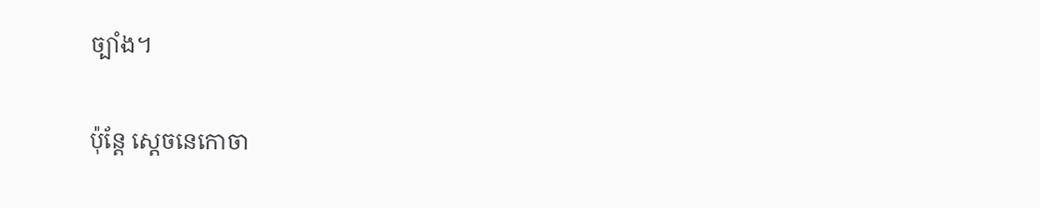ច្បាំង។


ប៉ុន្តែ ស្តេចនេ‌កោចា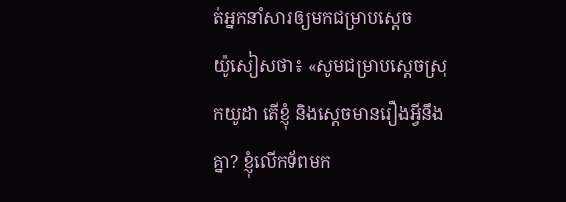ត់អ្នកនាំសារឲ្យមកជម្រាបស្តេចយ៉ូ‌សៀសថា៖ «សូមជម្រាបស្តេចស្រុកយូដា តើខ្ញុំ និងស្តេចមានរឿងអ្វីនឹងគ្នា? ខ្ញុំលើកទ័ពមក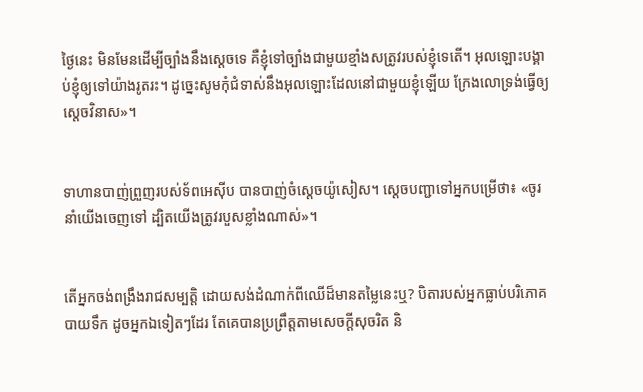ថ្ងៃនេះ មិនមែនដើម្បីច្បាំងនឹងស្តេចទេ គឺខ្ញុំទៅច្បាំងជាមួយខ្មាំងសត្រូវរបស់ខ្ញុំទេតើ។ អុលឡោះបង្គាប់ខ្ញុំឲ្យទៅយ៉ាងរូត‌រះ។ ដូច្នេះសូមកុំជំទាស់នឹងអុលឡោះដែលនៅជាមួយខ្ញុំឡើយ ក្រែងលោទ្រង់ធ្វើឲ្យស្តេចវិនាស»។


ទាហានបាញ់ព្រួញរបស់ទ័ពអេស៊ីប បានបាញ់ចំស្តេចយ៉ូ‌សៀស។ ស្តេចបញ្ជាទៅអ្នកបម្រើថា៖ «ចូរនាំយើងចេញទៅ ដ្បិតយើងត្រូវរបួសខ្លាំងណាស់»។


តើអ្នកចង់ពង្រឹងរាជសម្បត្តិ ដោយសង់ដំណាក់ពីឈើដ៏មានតម្លៃនេះឬ? បិតារបស់អ្នកធ្លាប់បរិភោគបាយទឹក ដូចអ្នកឯទៀតៗដែរ តែគេបានប្រព្រឹត្តតាមសេចក្ដីសុចរិត និ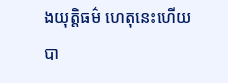ងយុត្តិធម៌ ហេតុនេះហើយបា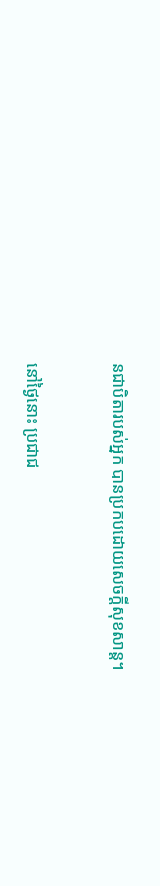នជាបិតារបស់អ្នក បានប្រកបដោយសេចក្ដីសុខ‌សាន្ត។


នៅថ្ងៃនោះ ប្រជា‌ជ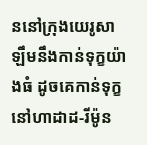ននៅក្រុងយេរូ‌សាឡឹមនឹងកាន់ទុក្ខយ៉ាងធំ ដូចគេកាន់ទុក្ខនៅហាដាដ-រីម៉ូន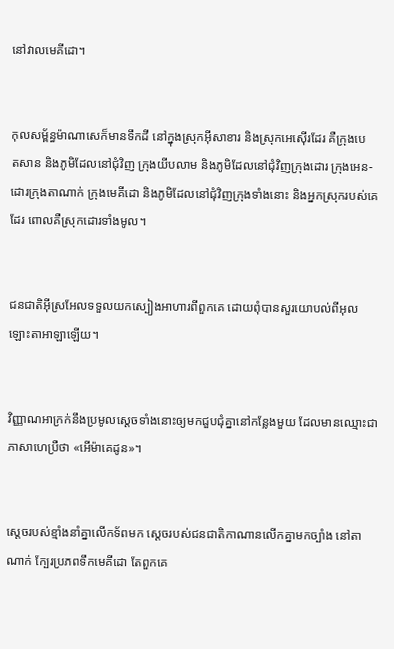នៅវាលមេគី‌ដោ។


កុល‌សម្ព័ន្ធម៉ាណាសេក៏មានទឹកដី នៅក្នុងស្រុកអ៊ី‌សា‌ខារ និងស្រុកអេស៊ើរដែរ គឺក្រុងបេត‌សាន និងភូមិដែលនៅជុំ‌វិញ ក្រុងយីប‌លាម និងភូមិដែលនៅជុំ‌វិញក្រុងដោរ ក្រុងអេន-ដោរក្រុងតាណាក់ ក្រុងមេគី‌ដោ និងភូមិដែលនៅជុំ‌វិញក្រុងទាំងនោះ និងអ្នកស្រុករបស់គេដែរ ពោលគឺស្រុកដោរទាំងមូល។


ជន‌ជាតិអ៊ីស្រ‌អែលទទួលយកស្បៀងអាហារពីពួកគេ ដោយពុំបានសួរយោបល់ពីអុលឡោះ‌តាអាឡាឡើយ។


វិញ្ញាណអាក្រក់នឹងប្រមូលស្ដេចទាំងនោះឲ្យមកជួប‌ជុំគ្នានៅកន្លែងមួយ ដែលមានឈ្មោះជាភាសាហេប្រឺថា «អើម៉ា‌គេដូន»។


ស្តេចរបស់ខ្មាំងនាំគ្នាលើកទ័ពមក ស្តេចរបស់ជន‌ជាតិកាណានលើកគ្នាមកច្បាំង នៅតាណាក់ ក្បែរប្រភពទឹកមេគី‌ដោ តែពួកគេ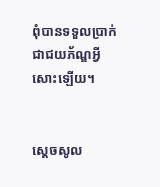ពុំបានទទួលប្រាក់ ជាជយ‌ភ័ណ្ឌអ្វីសោះឡើយ។


ស្តេចសូល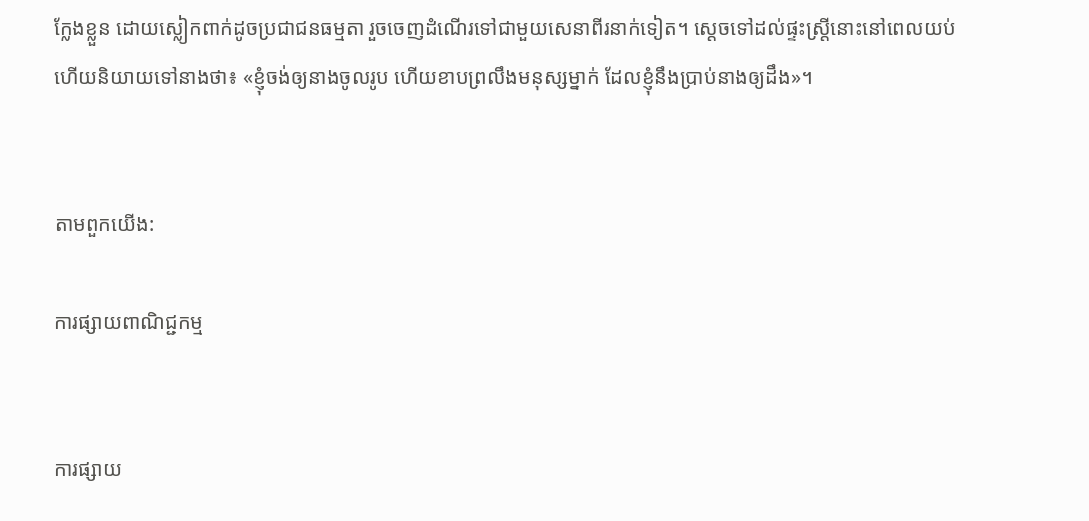ក្លែងខ្លួន ដោយស្លៀកពាក់ដូចប្រជា‌ជនធម្មតា រួចចេញដំណើរទៅជាមួយសេនាពីរនាក់ទៀត។ ស្តេចទៅដល់ផ្ទះស្ត្រីនោះនៅពេលយប់ ហើយនិយាយទៅនាងថា៖ «ខ្ញុំចង់ឲ្យនាងចូលរូប ហើយខាបព្រលឹងមនុស្សម្នាក់ ដែលខ្ញុំនឹងប្រាប់នាងឲ្យដឹង»។


តាមពួកយើង:

ការផ្សាយពាណិជ្ជកម្ម


ការផ្សាយ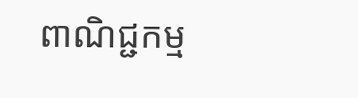ពាណិជ្ជកម្ម